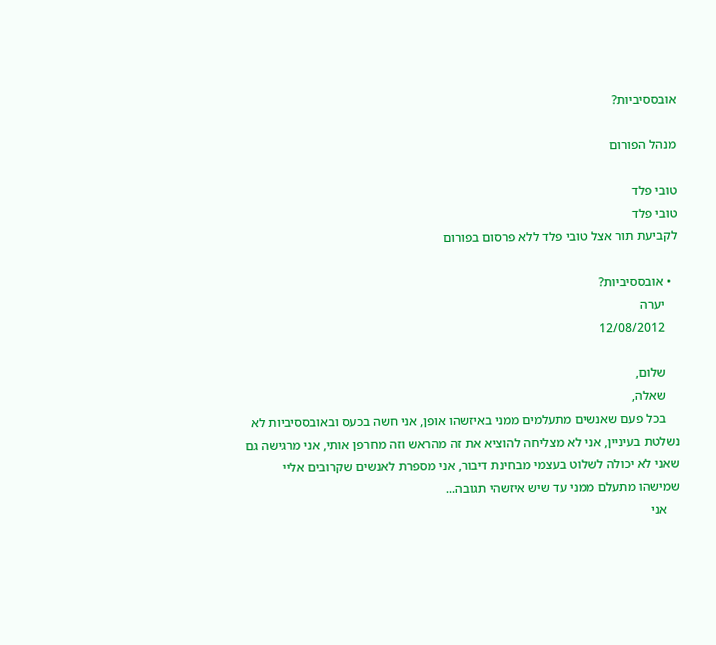אובססיביות?

מנהל הפורום

טובי פלד
טובי פלד
לקביעת תור אצל טובי פלד ללא פרסום בפורום

  • אובססיביות?
    יערה
    12/08/2012

    שלום,
    שאלה,
    בכל פעם שאנשים מתעלמים ממני באיזשהו אופן, אני חשה בכעס ובאובססיביות לא נשלטת בעיניין, אני לא מצליחה להוציא את זה מהראש וזה מחרפן אותי, אני מרגישה גם שאני לא יכולה לשלוט בעצמי מבחינת דיבור, אני מספרת לאנשים שקרובים אליי שמישהו מתעלם ממני עד שיש איזשהי תגובה...
    אני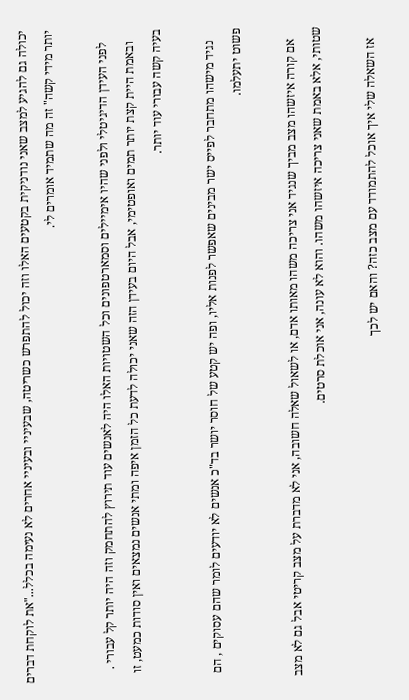יכולה גם להגיע למצב שאני נודניקית בקטעים האלו וזה יכול להתפרש כשריטה, שבעיניי ובעיניי אחרים לא נעימה בכלל..."את לוקחת דברים יותר מידי קשה" זה מה שתמיד אומרים לי.

    לפני העידן הדיגיטלי ולפני שהיו אימיילים וסמארטפונים וכל השטויות האלו היה לאנשים עוד תירוץ להתחמק וזה היה יותר קל עבורי .
    ובאמת היית קצת יותר תמים ואופטימי, אבל היום בעידן הזה שאני יכולה לדעת כל הזמן איפה ומתי אנשים נמצאים ואין סודות כמעט, זו בעיה קשה עבורי עוד יותר.

    נגיד מישהו מתחבר לפייס ישר מבינים שאפשר לפנות אליו, ופה יש קטע של חוסר יושר בד"כ אנשים לא יודעים לומר שהם עסוקים , הם פשוט יתעלמו.

    אם קורה איזשהו מצב מביך שנגיד אני צריכה משהו מאותו אדם, או לשאול שאלה חשובה, אני לא מדברת על מצב קריטי אבל גם לא מצב שטותי, אלא באמת שאני צריכה איזשהו משהו. והוא לא עונה, אני אוכלת סרטים.

    אז השאלה שלי איך אוכל להתמודד עם מצב כזה? והאם יש לכך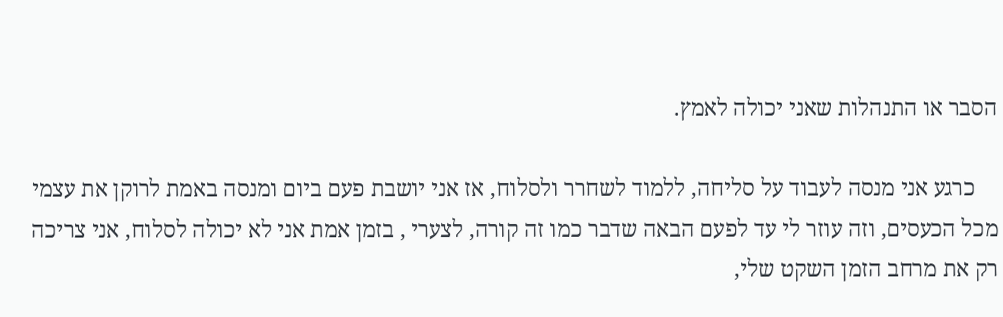הסבר או התנהלות שאני יכולה לאמץ.

    כרגע אני מנסה לעבוד על סליחה, ללמוד לשחרר ולסלוח, אז אני יושבת פעם ביום ומנסה באמת לרוקן את עצמי מכל הכעסים, וזה עוזר לי עד לפעם הבאה שדבר כמו זה קורה, לצערי , בזמן אמת אני לא יכולה לסלוח, אני צריכה רק את מרחב הזמן השקט שלי,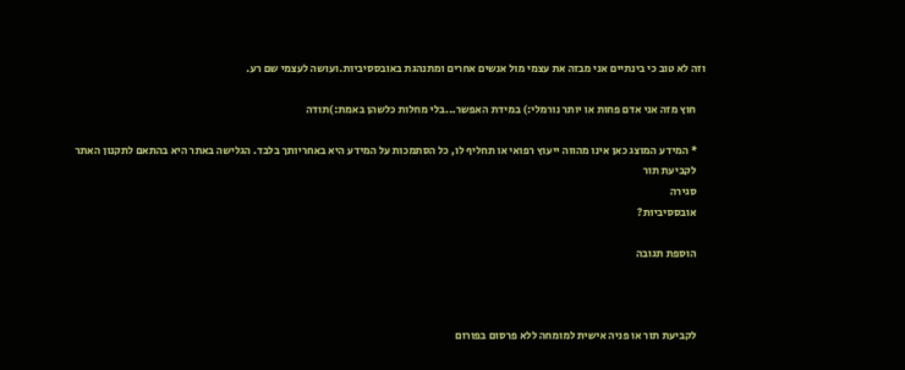וזה לא טוב כי בינתיים אני מבזה את עצמי מול אנשים אחרים ומתנהגת באובססיביות.ועושה לעצמי שם רע.

    חוץ מזה אני אדם פחות או יותר נורמלי:) במידת האפשר...בלי מחלות כלשהן באמת:)תודה

    * המידע המוצג כאן אינו מהווה ייעוץ רפואי או תחליף לו, כל הסתמכות על המידע היא באחריותך בלבד. הגלישה באתר היא בהתאם לתקנון האתר
    לקביעת תור
    סגירה
    אובססיביות?

    הוספת תגובה



    לקביעת תור או פניה אישית למומחה ללא פרסום בפורום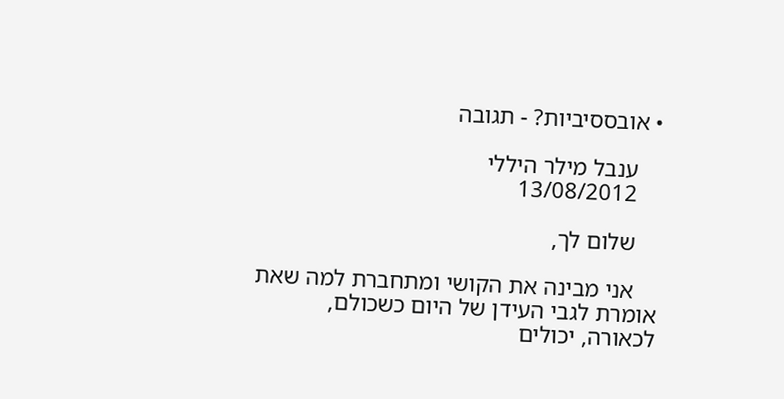• אובססיביות? - תגובה

    ענבל מילר היללי
    13/08/2012

    שלום לך,

    אני מבינה את הקושי ומתחברת למה שאת אומרת לגבי העידן של היום כשכולם, לכאורה, יכולים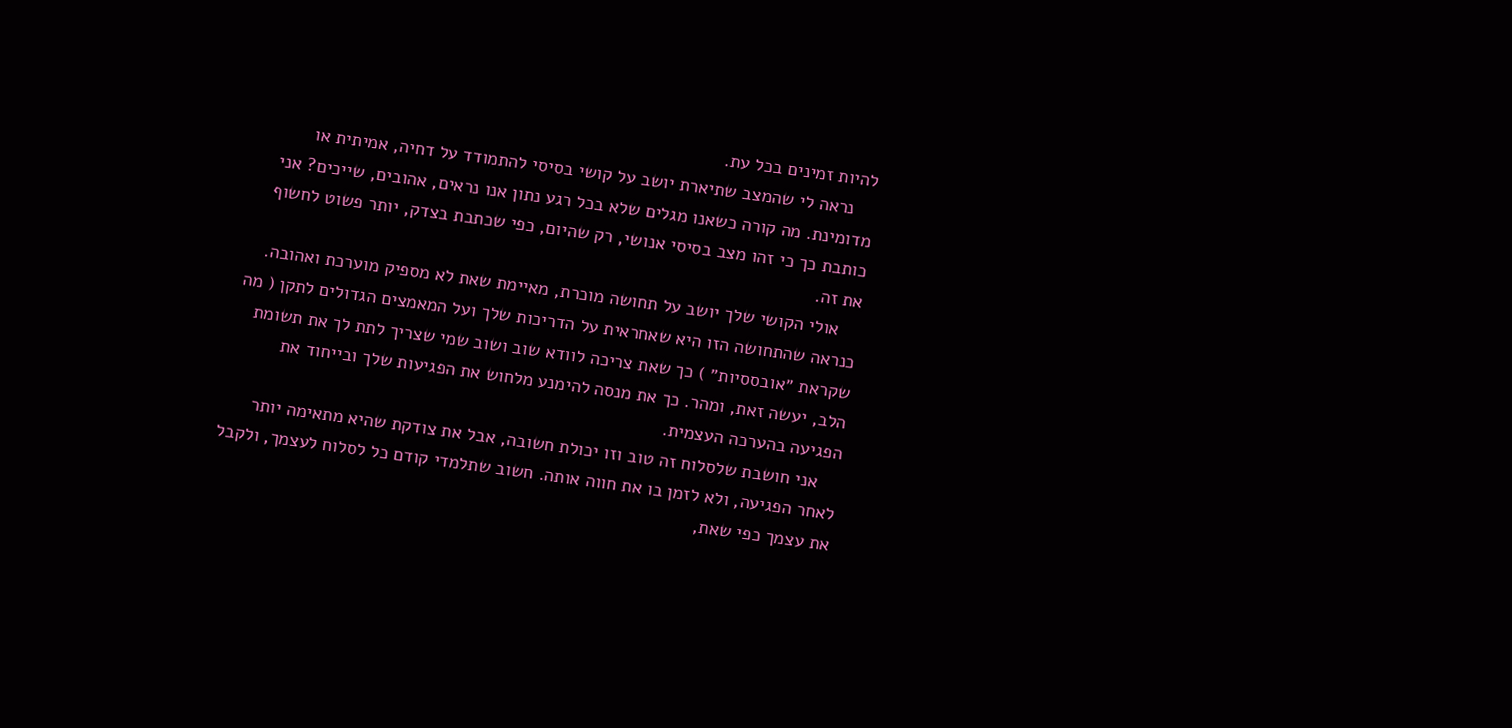להיות זמינים בכל עת.
    נראה לי שהמצב שתיארת יושב על קושי בסיסי להתמודד על דחיה, אמיתית או מדומינת. מה קורה כשאנו מגלים שלא בכל רגע נתון אנו נראים, אהובים, שייכים? אני כותבת כך כי זהו מצב בסיסי אנושי, רק שהיום, כפי שכתבת בצדק, יותר פשוט לחשוף את זה.
    אולי הקושי שלך יושב על תחושה מוכרת, מאיימת שאת לא מספיק מוערכת ואהובה. כנראה שהתחושה הזו היא שאחראית על הדריכות שלך ועל המאמצים הגדולים לתקן ( מה שקראת ״אובססיות״ ) כך שאת צריכה לוודא שוב ושוב שמי שצריך לתת לך את תשומת הלב, יעשה זאת, ומהר. כך את מנסה להימנע מלחוש את הפגיעות שלך ובייחוד את הפגיעה בהערכה העצמית.
    אני חושבת שלסלוח זה טוב וזו יכולת חשובה, אבל את צודקת שהיא מתאימה יותר לאחר הפגיעה, ולא לזמן בו את חווה אותה. חשוב שתלמדי קודם כל לסלוח לעצמך, ולקבל את עצמך כפי שאת,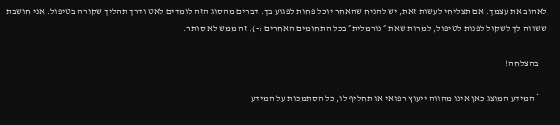לאהוב את עצמך. אם תצליחי לעשות זאת, יש להניח שהאחר יוכל פחות לפגוע בך. דברים מהסוג הזה לומדים לאט ודרך תהליך שקורה בטיפול. אני חושבת ששווה לך לשקול לפנות לטיפול, למרות שאת ״ נורמלית״ בכל התחומים האחרים :-). זה ממש לא סותר.

    בהצלחה!

    * המידע המוצג כאן אינו מהווה ייעוץ רפואי או תחליף לו, כל הסתמכות על המידע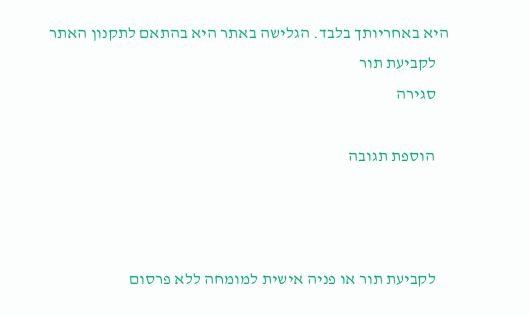היא באחריותך בלבד. הגלישה באתר היא בהתאם לתקנון האתר
    לקביעת תור
    סגירה

    הוספת תגובה



    לקביעת תור או פניה אישית למומחה ללא פרסום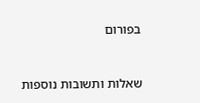בפורום


שאלות ותשובות נוספות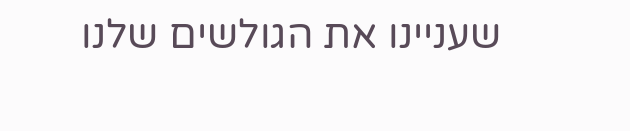שעניינו את הגולשים שלנו